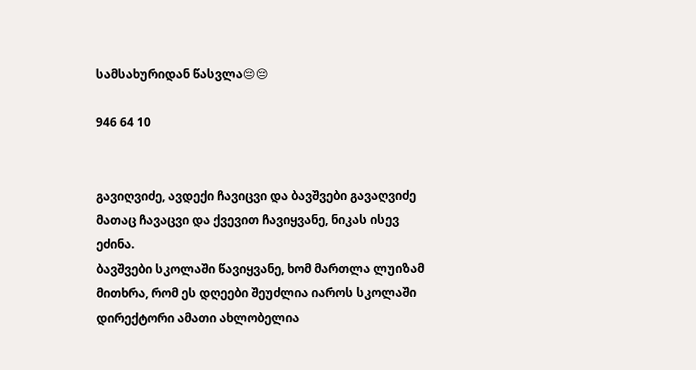სამსახურიდან წასვლა😔😔

946 64 10


გავიღვიძე, ავდექი ჩავიცვი და ბავშვები გავაღვიძე მათაც ჩავაცვი და ქვევით ჩავიყვანე, ნიკას ისევ ეძინა.
ბავშვები სკოლაში წავიყვანე, ხომ მართლა ლუიზამ მითხრა, რომ ეს დღეები შეუძლია იაროს სკოლაში დირექტორი ამათი ახლობელია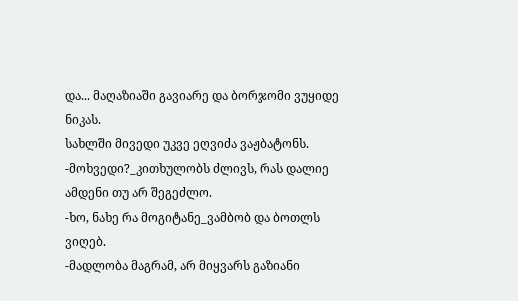და... მაღაზიაში გავიარე და ბორჯომი ვუყიდე ნიკას.
სახლში მივედი უკვე ეღვიძა ვაჟბატონს.
-მოხვედი?_კითხულობს ძლივს, რას დალიე ამდენი თუ არ შეგეძლო.
-ხო, ნახე რა მოგიტანე_ვამბობ და ბოთლს ვიღებ.
-მადლობა მაგრამ, არ მიყვარს გაზიანი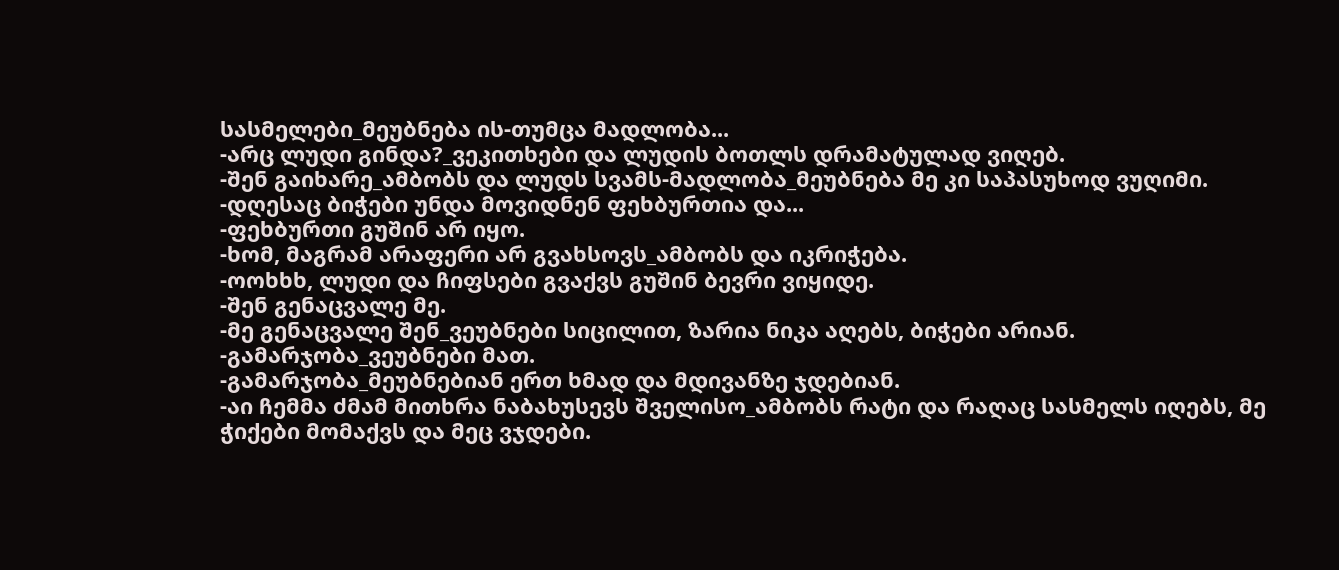სასმელები_მეუბნება ის-თუმცა მადლობა...
-არც ლუდი გინდა?_ვეკითხები და ლუდის ბოთლს დრამატულად ვიღებ.
-შენ გაიხარე_ამბობს და ლუდს სვამს-მადლობა_მეუბნება მე კი საპასუხოდ ვუღიმი.
-დღესაც ბიჭები უნდა მოვიდნენ ფეხბურთია და...
-ფეხბურთი გუშინ არ იყო.
-ხომ, მაგრამ არაფერი არ გვახსოვს_ამბობს და იკრიჭება.
-ოოხხხ, ლუდი და ჩიფსები გვაქვს გუშინ ბევრი ვიყიდე.
-შენ გენაცვალე მე.
-მე გენაცვალე შენ_ვეუბნები სიცილით, ზარია ნიკა აღებს, ბიჭები არიან.
-გამარჯობა_ვეუბნები მათ.
-გამარჯობა_მეუბნებიან ერთ ხმად და მდივანზე ჯდებიან.
-აი ჩემმა ძმამ მითხრა ნაბახუსევს შველისო_ამბობს რატი და რაღაც სასმელს იღებს, მე ჭიქები მომაქვს და მეც ვჯდები.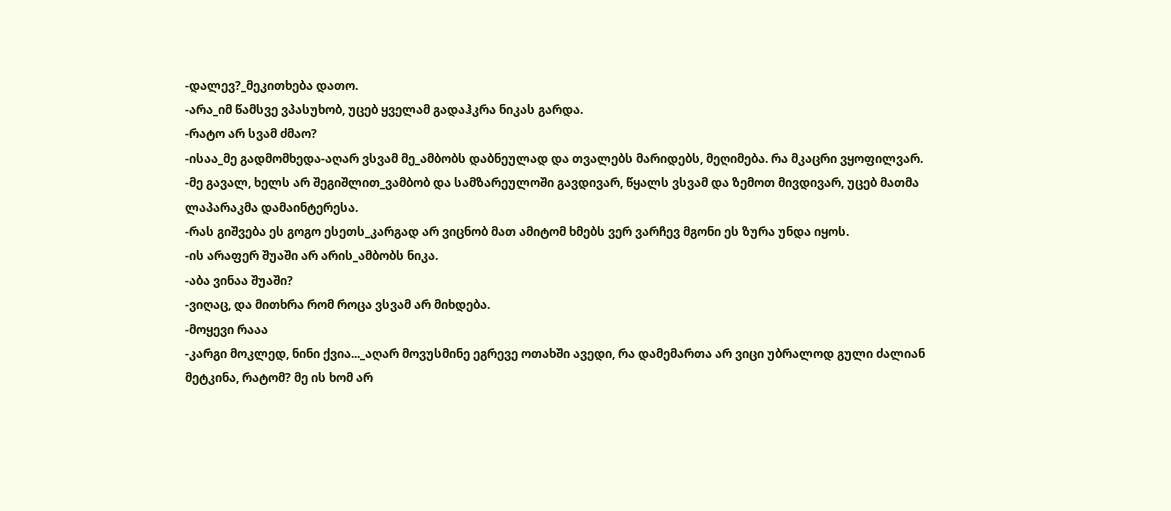-დალევ?_მეკითხება დათო.
-არა_იმ წამსვე ვპასუხობ, უცებ ყველამ გადაჰკრა ნიკას გარდა.
-რატო არ სვამ ძმაო?
-ისაა_მე გადმომხედა-აღარ ვსვამ მე_ამბობს დაბნეულად და თვალებს მარიდებს, მეღიმება. რა მკაცრი ვყოფილვარ.
-მე გავალ, ხელს არ შეგიშლით_ვამბობ და სამზარეულოში გავდივარ, წყალს ვსვამ და ზემოთ მივდივარ, უცებ მათმა ლაპარაკმა დამაინტერესა.
-რას გიშვება ეს გოგო ესეთს_კარგად არ ვიცნობ მათ ამიტომ ხმებს ვერ ვარჩევ მგონი ეს ზურა უნდა იყოს.
-ის არაფერ შუაში არ არის_ამბობს ნიკა.
-აბა ვინაა შუაში?
-ვიღაც, და მითხრა რომ როცა ვსვამ არ მიხდება.
-მოყევი რააა
-კარგი მოკლედ, ნინი ქვია..._აღარ მოვუსმინე ეგრევე ოთახში ავედი, რა დამემართა არ ვიცი უბრალოდ გული ძალიან მეტკინა, რატომ? მე ის ხომ არ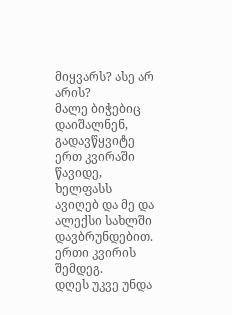მიყვარს? ასე არ არის?
მალე ბიჭებიც დაიშალნენ, გადავწყვიტე ერთ კვირაში წავიდე, ხელფასს ავიღებ და მე და ალექსი სახლში დავბრუნდებით.
ერთი კვირის შემდეგ.
დღეს უკვე უნდა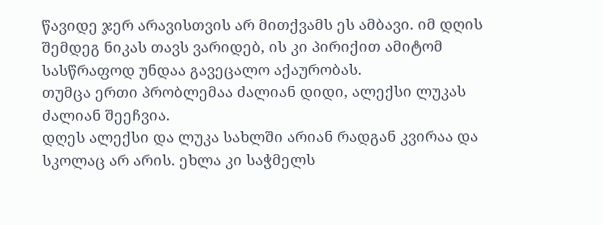წავიდე ჯერ არავისთვის არ მითქვამს ეს ამბავი. იმ დღის შემდეგ ნიკას თავს ვარიდებ, ის კი პირიქით ამიტომ სასწრაფოდ უნდაა გავეცალო აქაურობას.
თუმცა ერთი პრობლემაა ძალიან დიდი, ალექსი ლუკას ძალიან შეეჩვია.
დღეს ალექსი და ლუკა სახლში არიან რადგან კვირაა და სკოლაც არ არის. ეხლა კი საჭმელს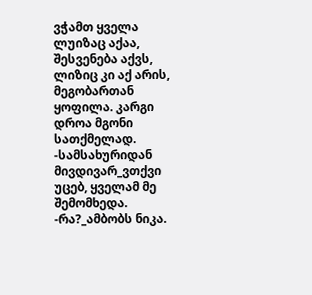ვჭამთ ყველა ლუიზაც აქაა, შესვენება აქვს, ლიზიც კი აქ არის, მეგობართან ყოფილა. კარგი დროა მგონი სათქმელად.
-სამსახურიდან მივდივარ_ვთქვი უცებ, ყველამ მე შემომხედა.
-რა?_ამბობს ნიკა.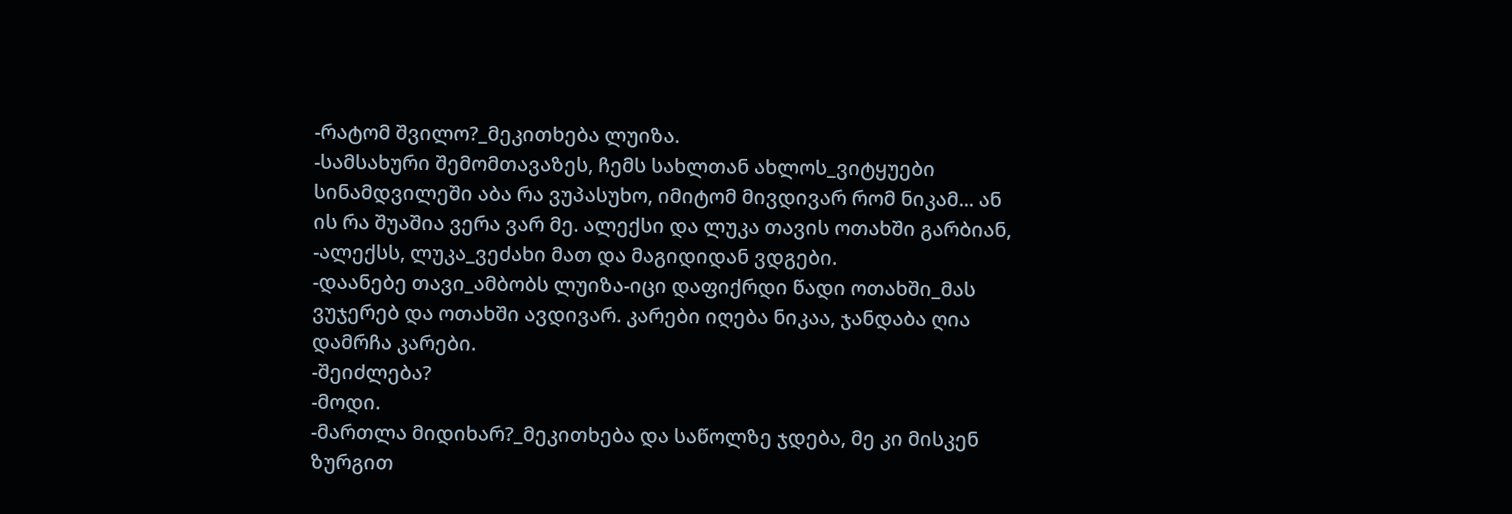-რატომ შვილო?_მეკითხება ლუიზა.
-სამსახური შემომთავაზეს, ჩემს სახლთან ახლოს_ვიტყუები სინამდვილეში აბა რა ვუპასუხო, იმიტომ მივდივარ რომ ნიკამ... ან ის რა შუაშია ვერა ვარ მე. ალექსი და ლუკა თავის ოთახში გარბიან,
-ალექსს, ლუკა_ვეძახი მათ და მაგიდიდან ვდგები.
-დაანებე თავი_ამბობს ლუიზა-იცი დაფიქრდი წადი ოთახში_მას ვუჯერებ და ოთახში ავდივარ. კარები იღება ნიკაა, ჯანდაბა ღია დამრჩა კარები.
-შეიძლება?
-მოდი.
-მართლა მიდიხარ?_მეკითხება და საწოლზე ჯდება, მე კი მისკენ ზურგით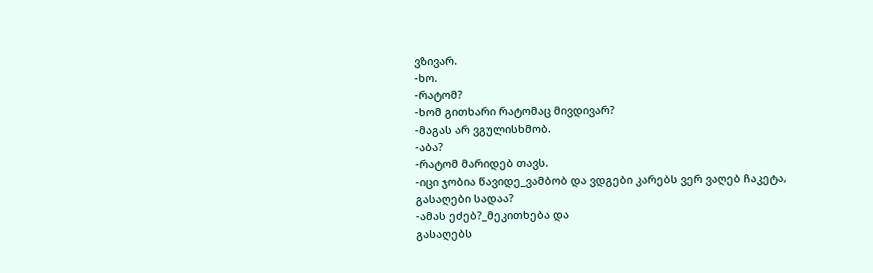ვზივარ.
-ხო.
-რატომ?
-ხომ გითხარი რატომაც მივდივარ?
-მაგას არ ვგულისხმობ.
-აბა?
-რატომ მარიდებ თავს.
-იცი ჯობია წავიდე_ვამბობ და ვდგები კარებს ვერ ვაღებ ჩაკეტა, გასაღები სადაა?
-ამას ეძებ?_მეკითხება და
გასაღებს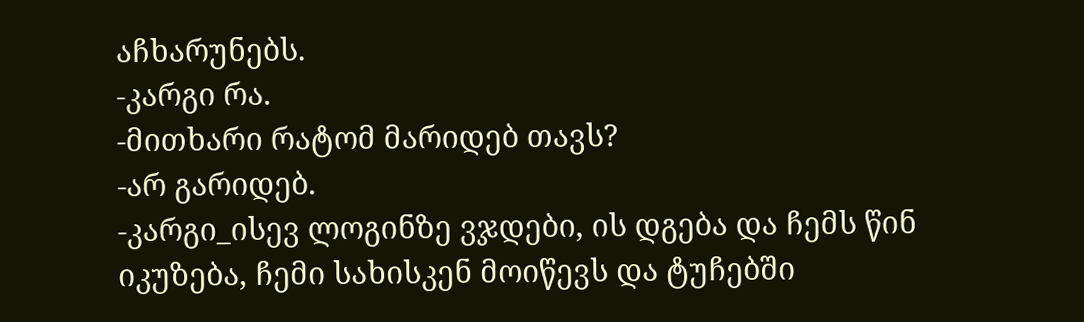აჩხარუნებს.
-კარგი რა.
-მითხარი რატომ მარიდებ თავს?
-არ გარიდებ.
-კარგი_ისევ ლოგინზე ვჯდები, ის დგება და ჩემს წინ იკუზება, ჩემი სახისკენ მოიწევს და ტუჩებში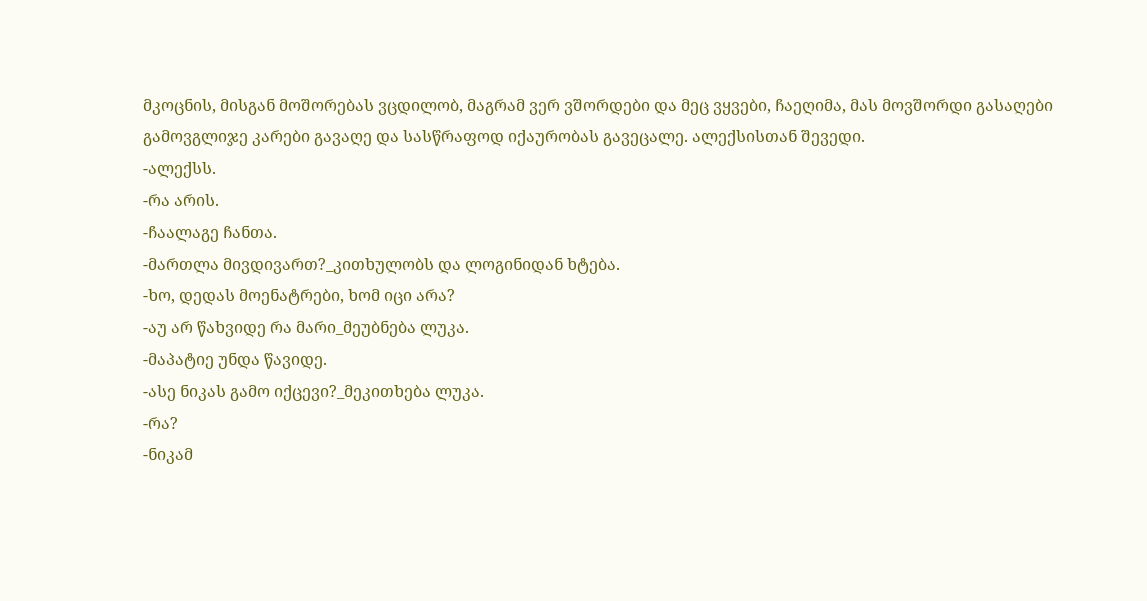მკოცნის, მისგან მოშორებას ვცდილობ, მაგრამ ვერ ვშორდები და მეც ვყვები, ჩაეღიმა, მას მოვშორდი გასაღები გამოვგლიჯე კარები გავაღე და სასწრაფოდ იქაურობას გავეცალე. ალექსისთან შევედი.
-ალექსს.
-რა არის.
-ჩაალაგე ჩანთა.
-მართლა მივდივართ?_კითხულობს და ლოგინიდან ხტება.
-ხო, დედას მოენატრები, ხომ იცი არა?
-აუ არ წახვიდე რა მარი_მეუბნება ლუკა.
-მაპატიე უნდა წავიდე.
-ასე ნიკას გამო იქცევი?_მეკითხება ლუკა.
-რა?
-ნიკამ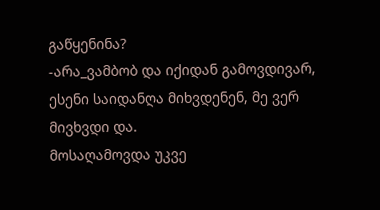გაწყენინა?
-არა_ვამბობ და იქიდან გამოვდივარ, ესენი საიდანღა მიხვდენენ, მე ვერ მივხვდი და.
მოსაღამოვდა უკვე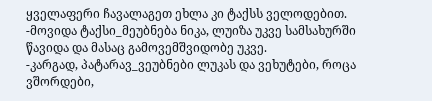ყველაფერი ჩავალაგეთ ეხლა კი ტაქსს ველოდებით.
-მოვიდა ტაქსი_მეუბნება ნიკა, ლუიზა უკვე სამსახურში წავიდა და მასაც გამოვემშვიდობე უკვე.
-კარგად, პატარავ_ვეუბნები ლუკას და ვეხუტები, როცა ვშორდები,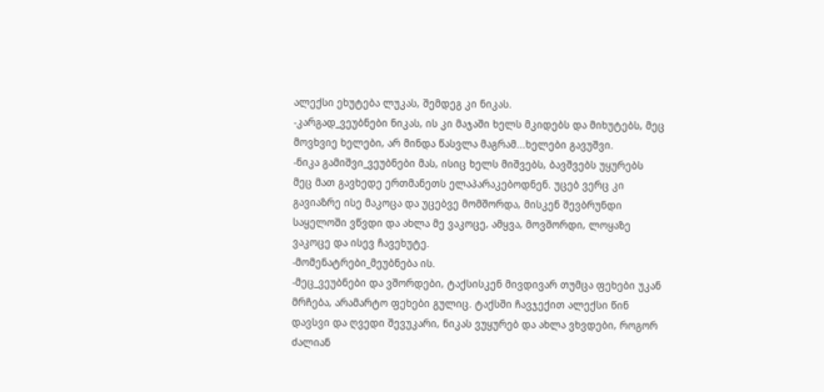ალექსი ეხუტება ლუკას, შემდეგ კი ნიკას.
-კარგად_ვეუბნები ნიკას, ის კი მაჯაში ხელს მკიდებს და მიხუტებს, მეც მოვხვიე ხელები, არ მინდა წასვლა მაგრამ...ხელები გავუშვი.
-ნიკა გამიშვი_ვეუბნები მას, ისიც ხელს მიშვებს, ბავშვებს უყურებს მეც მათ გავხედე ერთმანეთს ელაპარაკებოდნენ. უცებ ვერც კი გავიაზრე ისე მაკოცა და უცებვე მომშორდა, მისკენ შევბრუნდი საყელოში ვწვდი და ახლა მე ვაკოცე, ამყვა, მოვშორდი, ლოყაზე ვაკოცე და ისევ ჩავეხუტე.
-მომენატრები_მეუბნება ის.
-მეც_ვეუბნები და ვშორდები, ტაქსისკენ მივდივარ თუმცა ფეხები უკან მრჩება, არამარტო ფეხები გულიც. ტაქსში ჩავჯექით ალექსი წინ დავსვი და ღვედი შევუკარი, ნიკას ვუყურებ და ახლა ვხვდები, როგორ ძალიან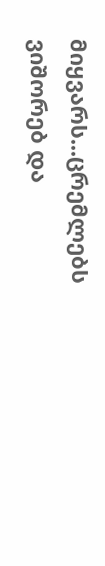მიყვარს...ცრემლებს ვიშორებ და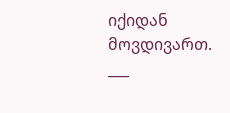იქიდან მოვდივართ.
___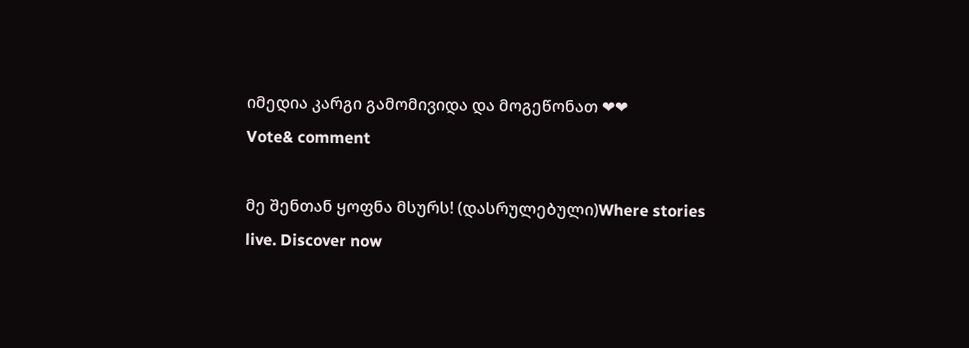იმედია კარგი გამომივიდა და მოგეწონათ ❤❤
Vote& comment

მე შენთან ყოფნა მსურს! (დასრულებული)Where stories live. Discover now